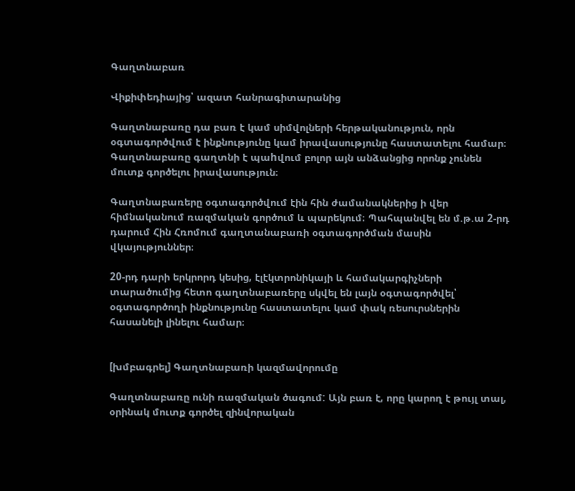Գաղտնաբառ

Վիքիփեդիայից՝ ազատ հանրագիտարանից

Գաղտնաբառը դա բառ է կամ սիմվոլների հերթականություն, որն օգտագործվում է ինքնությունը կամ իրավասությունը հաստատելու համար։ Գաղտնաբառը գաղտնի է պաhվում բոլոր այն անձանցից որոնք չունեն մուտք գործելու իրավասություն։

Գաղտնաբառերը օգտագործվում էին հին ժամանակներից ի վեր հիմնականում ռազմական գործում և պարեկում։ Պահպանվել են մ.թ.ա 2-րդ դարում Հին Հռոմում գաղտանաբառի օգտագործման մասին վկայություններ։

20-րդ դարի երկրորդ կեսից, էլէկտրոնիկայի և համակարգիչների տարածումից հետո գաղտնաբառերը սկվել են լայն օգտագործվել՝ օգտագործողի ինքնությունը հաստատելու կամ փակ ռեսուրսներին հասանելի լինելու համար։


[խմբագրել] Գաղտնաբառի կազմավորումը

Գաղտնաբառը ունի ռազմական ծագում: Այն բառ է, որը կարող է թույլ տալ, օրինակ մուտք գործել զինվորական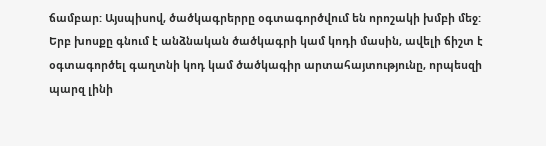ճամբար: Այսպիսով, ծածկագրերրը օգտագործվում են որոշակի խմբի մեջ: Երբ խոսքը գնում է անձնական ծածկագրի կամ կոդի մասին, ավելի ճիշտ է օգտագործել գաղտնի կոդ կամ ծածկագիր արտահայտությունը, որպեսզի պարզ լինի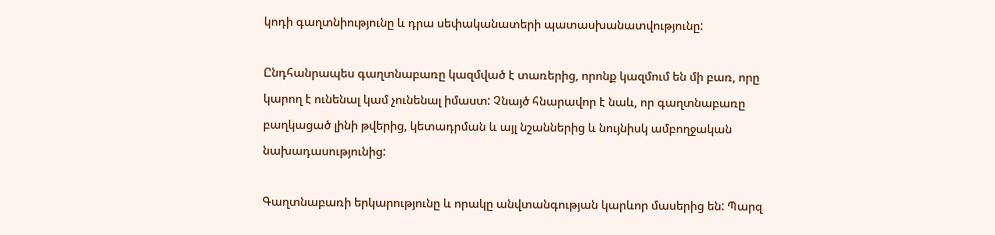կոդի գաղտնիությունը և դրա սեփականատերի պատասխանատվությունը:

Ընդհանրապես գաղտնաբառը կազմված է տառերից, որոնք կազմում են մի բառ, որը կարող է ունենալ կամ չունենալ իմաստ: Չնայծ հնարավոր է նաև, որ գաղտնաբառը բաղկացած լինի թվերից, կետադրման և այլ նշաններից և նույնիսկ ամբողջական նախադասությունից:

Գաղտնաբառի երկարությունը և որակը անվտանգության կարևոր մասերից են: Պարզ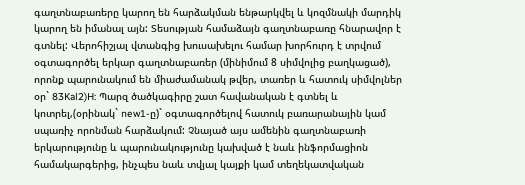գաղտնաբառերը կարող են հարձակման ենթարկվել և կոզմնակի մարդիկ կարող են իմանալ այն: Տեսության համաձայն գաղտնաբառը հնարավոր է գտնել: Վերոհիշյալ վտանգից խուսախելու համար խորհուրդ է տրվում օգտագործել երկար գաղտնաբառեր (մինիմում 8 սիմվոլից բաղկացած), որոնք պարունակում են միաժամանակ թվեր, տառեր և հատուկ սիմվոլներ օր` 83Kal2)H: Պարզ ծածկագիրը շատ հավանական է գտնել և կոտրել,(օրինակ` new1-ը)` օգտագործելով հատուկ բառարանային կամ սպառիչ որոնման հարձակում: Չնայած այս ամենին գաղտնաբառի երկարությունը և պարունակությունը կախված է նաև ինֆորմացիոն համակարգերից, ինչպես նաև տվյալ կայքի կամ տեղեկատվական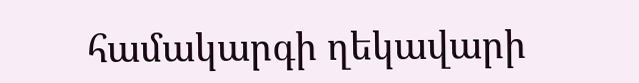համակարգի ղեկավարի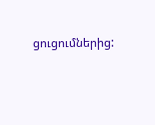ցուցումներից: